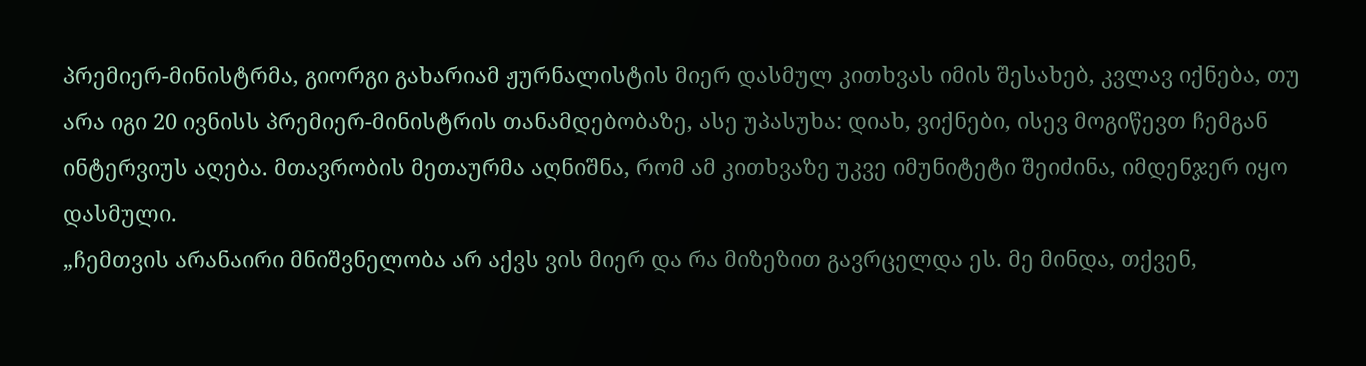პრემიერ-მინისტრმა, გიორგი გახარიამ ჟურნალისტის მიერ დასმულ კითხვას იმის შესახებ, კვლავ იქნება, თუ არა იგი 20 ივნისს პრემიერ-მინისტრის თანამდებობაზე, ასე უპასუხა: დიახ, ვიქნები, ისევ მოგიწევთ ჩემგან ინტერვიუს აღება. მთავრობის მეთაურმა აღნიშნა, რომ ამ კითხვაზე უკვე იმუნიტეტი შეიძინა, იმდენჯერ იყო დასმული.
„ჩემთვის არანაირი მნიშვნელობა არ აქვს ვის მიერ და რა მიზეზით გავრცელდა ეს. მე მინდა, თქვენ,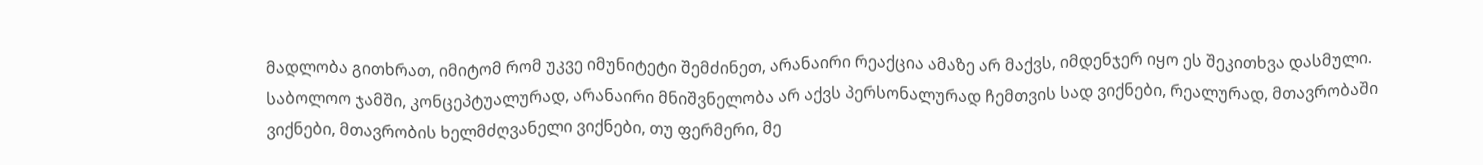მადლობა გითხრათ, იმიტომ რომ უკვე იმუნიტეტი შემძინეთ, არანაირი რეაქცია ამაზე არ მაქვს, იმდენჯერ იყო ეს შეკითხვა დასმული. საბოლოო ჯამში, კონცეპტუალურად, არანაირი მნიშვნელობა არ აქვს პერსონალურად ჩემთვის სად ვიქნები, რეალურად, მთავრობაში ვიქნები, მთავრობის ხელმძღვანელი ვიქნები, თუ ფერმერი, მე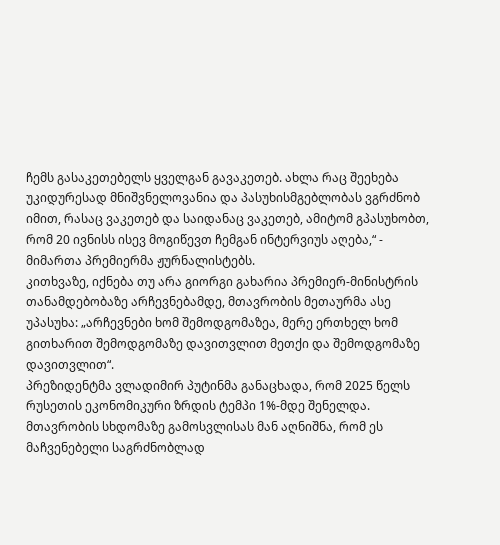ჩემს გასაკეთებელს ყველგან გავაკეთებ. ახლა რაც შეეხება უკიდურესად მნიშვნელოვანია და პასუხისმგებლობას ვგრძნობ იმით, რასაც ვაკეთებ და საიდანაც ვაკეთებ, ამიტომ გპასუხობთ, რომ 20 ივნისს ისევ მოგიწევთ ჩემგან ინტერვიუს აღება,“ - მიმართა პრემიერმა ჟურნალისტებს.
კითხვაზე, იქნება თუ არა გიორგი გახარია პრემიერ-მინისტრის თანამდებობაზე არჩევნებამდე, მთავრობის მეთაურმა ასე უპასუხა: „არჩევნები ხომ შემოდგომაზეა, მერე ერთხელ ხომ გითხარით შემოდგომაზე დავითვლით მეთქი და შემოდგომაზე დავითვლით“.
პრეზიდენტმა ვლადიმირ პუტინმა განაცხადა, რომ 2025 წელს რუსეთის ეკონომიკური ზრდის ტემპი 1%-მდე შენელდა.
მთავრობის სხდომაზე გამოსვლისას მან აღნიშნა, რომ ეს მაჩვენებელი საგრძნობლად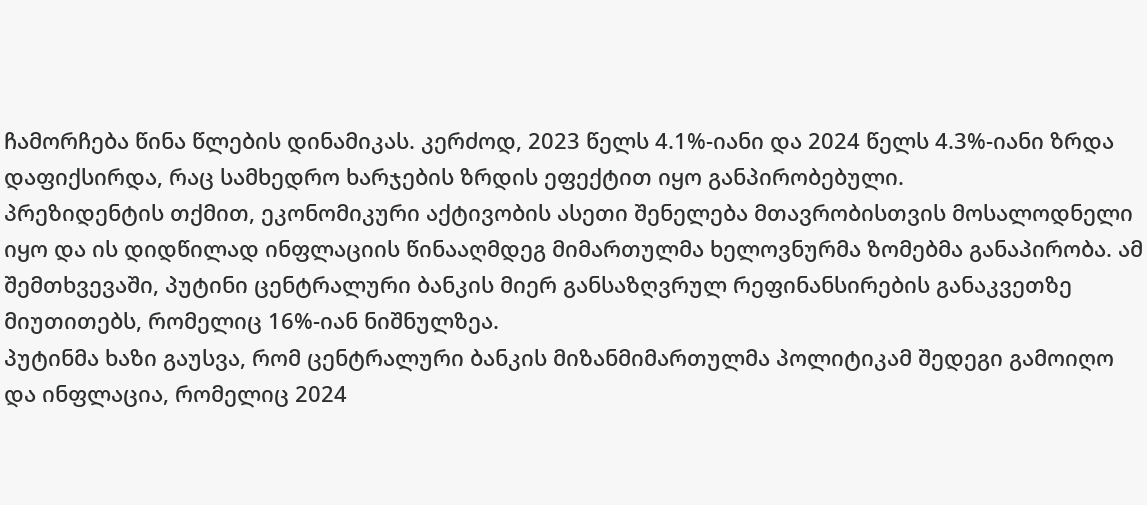ჩამორჩება წინა წლების დინამიკას. კერძოდ, 2023 წელს 4.1%-იანი და 2024 წელს 4.3%-იანი ზრდა დაფიქსირდა, რაც სამხედრო ხარჯების ზრდის ეფექტით იყო განპირობებული.
პრეზიდენტის თქმით, ეკონომიკური აქტივობის ასეთი შენელება მთავრობისთვის მოსალოდნელი იყო და ის დიდწილად ინფლაციის წინააღმდეგ მიმართულმა ხელოვნურმა ზომებმა განაპირობა. ამ შემთხვევაში, პუტინი ცენტრალური ბანკის მიერ განსაზღვრულ რეფინანსირების განაკვეთზე მიუთითებს, რომელიც 16%-იან ნიშნულზეა.
პუტინმა ხაზი გაუსვა, რომ ცენტრალური ბანკის მიზანმიმართულმა პოლიტიკამ შედეგი გამოიღო და ინფლაცია, რომელიც 2024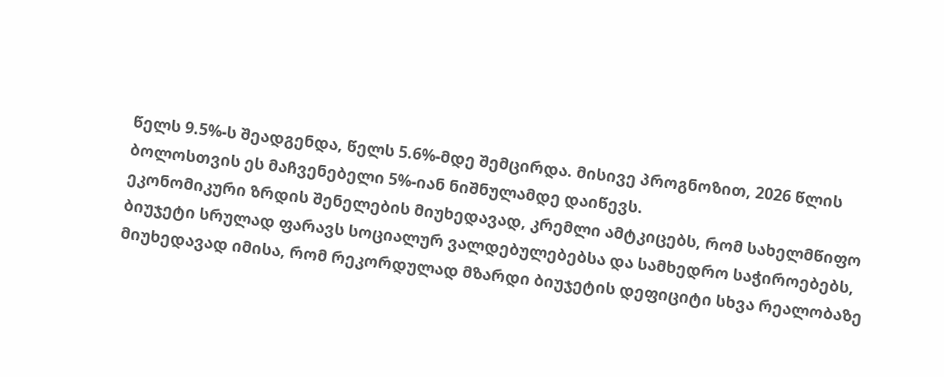წელს 9.5%-ს შეადგენდა, წელს 5.6%-მდე შემცირდა. მისივე პროგნოზით, 2026 წლის ბოლოსთვის ეს მაჩვენებელი 5%-იან ნიშნულამდე დაიწევს.
ეკონომიკური ზრდის შენელების მიუხედავად, კრემლი ამტკიცებს, რომ სახელმწიფო ბიუჯეტი სრულად ფარავს სოციალურ ვალდებულებებსა და სამხედრო საჭიროებებს, მიუხედავად იმისა, რომ რეკორდულად მზარდი ბიუჯეტის დეფიციტი სხვა რეალობაზე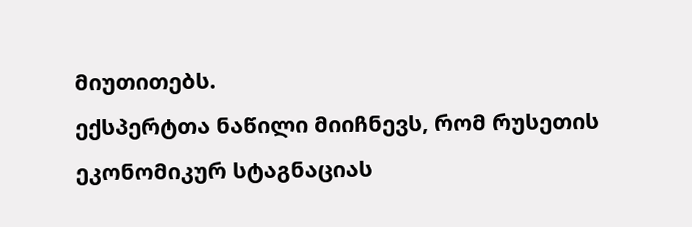მიუთითებს.
ექსპერტთა ნაწილი მიიჩნევს, რომ რუსეთის ეკონომიკურ სტაგნაციას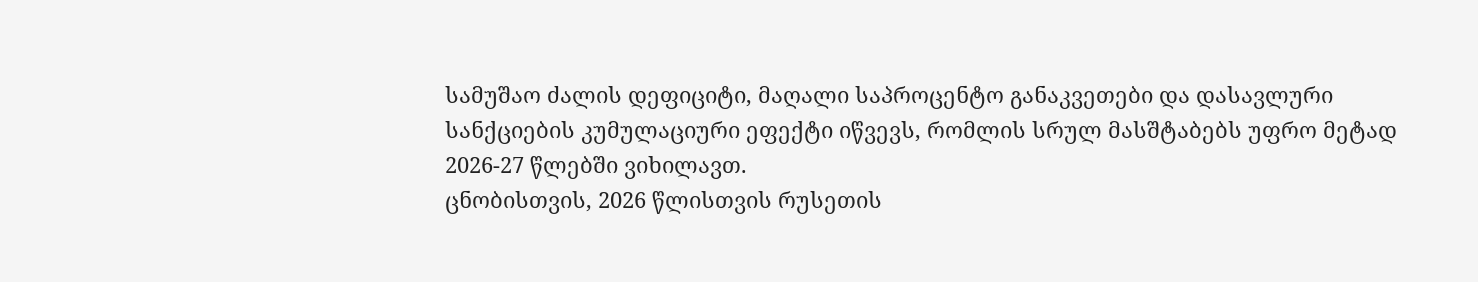სამუშაო ძალის დეფიციტი, მაღალი საპროცენტო განაკვეთები და დასავლური სანქციების კუმულაციური ეფექტი იწვევს, რომლის სრულ მასშტაბებს უფრო მეტად 2026-27 წლებში ვიხილავთ.
ცნობისთვის, 2026 წლისთვის რუსეთის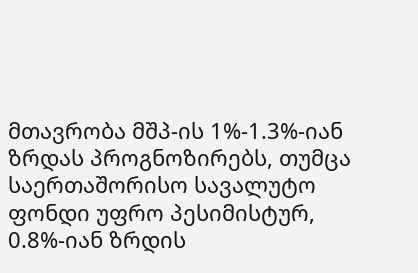მთავრობა მშპ-ის 1%-1.3%-იან ზრდას პროგნოზირებს, თუმცა საერთაშორისო სავალუტო ფონდი უფრო პესიმისტურ, 0.8%-იან ზრდის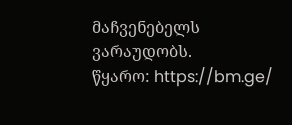მაჩვენებელს ვარაუდობს.
წყარო: https://bm.ge/